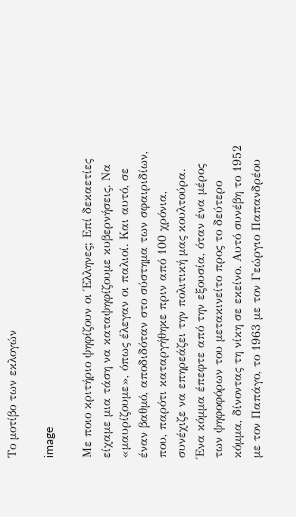Το μοτίβο των εκλογών

image

Με ποιο κριτήριο ψηφίζουν οι Έλληνες; Επί δεκαετίες είχαµε µια τάση να καταψηφίζουµε κυβερνήσεις. Να «µαυρίζουµε», όπως έλεγαν οι παλιοί. Και αυτό, σε έναν βαθµό, αποδιδόταν στο σύστηµα των σφαιριδίων, που, παρότι καταργήθηκε πριν από 100 χρόνια, συνέχιζε να επηρεάζει την πολιτική µας κουλτούρα. Ένα κόµµα έπεφτε από την εξουσία, όταν ένα µέρος των ψηφοφόρων του µετακινείτο προς το δεύτερο κόµµα, δίνοντας τη νίκη σε εκείνο. Αυτό συνέβη το 1952 µε τον Παπάγο, το 1963 µε τον Γεώργιο Παπανδρέου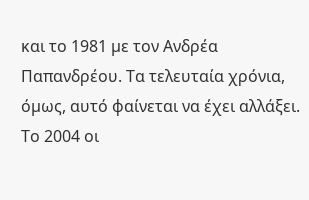και το 1981 µε τον Ανδρέα Παπανδρέου. Τα τελευταία χρόνια, όµως, αυτό φαίνεται να έχει αλλάξει.
Το 2004 οι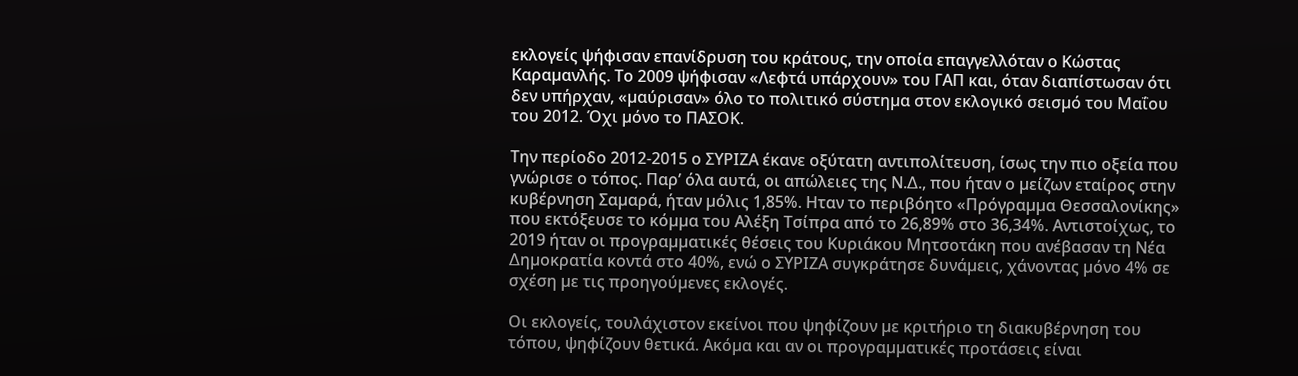εκλογείς ψήφισαν επανίδρυση του κράτους, την οποία επαγγελλόταν ο Κώστας Καραµανλής. Το 2009 ψήφισαν «Λεφτά υπάρχουν» του ΓΑΠ και, όταν διαπίστωσαν ότι δεν υπήρχαν, «µαύρισαν» όλο το πολιτικό σύστηµα στον εκλογικό σεισµό του Μαΐου του 2012. Όχι µόνο το ΠΑΣΟΚ.

Την περίοδο 2012-2015 ο ΣΥΡΙΖΑ έκανε οξύτατη αντιπολίτευση, ίσως την πιο οξεία που γνώρισε ο τόπος. Παρ’ όλα αυτά, οι απώλειες της Ν.∆., που ήταν ο µείζων εταίρος στην κυβέρνηση Σαµαρά, ήταν µόλις 1,85%. Ηταν το περιβόητο «Πρόγραµµα Θεσσαλονίκης» που εκτόξευσε το κόµµα του Αλέξη Τσίπρα από το 26,89% στο 36,34%. Αντιστοίχως, το 2019 ήταν οι προγραµµατικές θέσεις του Κυριάκου Μητσοτάκη που ανέβασαν τη Νέα ∆ηµοκρατία κοντά στο 40%, ενώ ο ΣΥΡΙΖΑ συγκράτησε δυνάµεις, χάνοντας µόνο 4% σε σχέση µε τις προηγούµενες εκλογές.

Οι εκλογείς, τουλάχιστον εκείνοι που ψηφίζουν µε κριτήριο τη διακυβέρνηση του τόπου, ψηφίζουν θετικά. Ακόµα και αν οι προγραµµατικές προτάσεις είναι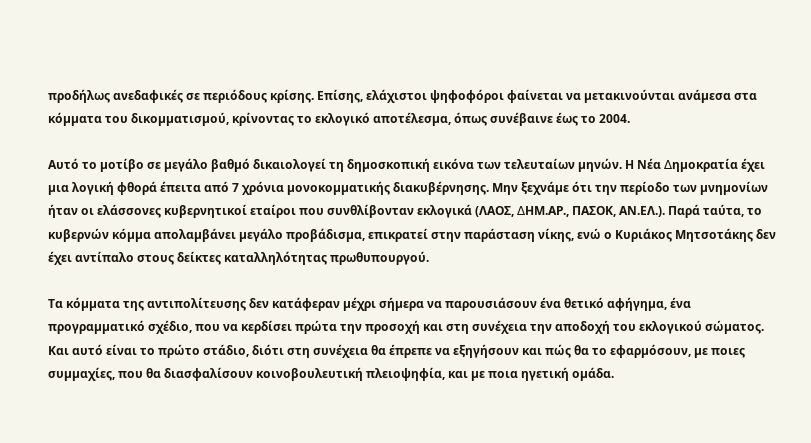προδήλως ανεδαφικές σε περιόδους κρίσης. Επίσης, ελάχιστοι ψηφοφόροι φαίνεται να µετακινούνται ανάµεσα στα κόµµατα του δικοµµατισµού, κρίνοντας το εκλογικό αποτέλεσµα, όπως συνέβαινε έως το 2004.

Αυτό το µοτίβο σε µεγάλο βαθµό δικαιολογεί τη δηµοσκοπική εικόνα των τελευταίων µηνών. Η Νέα ∆ηµοκρατία έχει µια λογική φθορά έπειτα από 7 χρόνια µονοκοµµατικής διακυβέρνησης. Μην ξεχνάµε ότι την περίοδο των µνηµονίων ήταν οι ελάσσονες κυβερνητικοί εταίροι που συνθλίβονταν εκλογικά (ΛΑΟΣ, ∆ΗΜ.ΑΡ., ΠΑΣΟΚ, ΑΝ.ΕΛ.). Παρά ταύτα, το κυβερνών κόµµα απολαµβάνει µεγάλο προβάδισµα, επικρατεί στην παράσταση νίκης, ενώ ο Κυριάκος Μητσοτάκης δεν έχει αντίπαλο στους δείκτες καταλληλότητας πρωθυπουργού.

Τα κόµµατα της αντιπολίτευσης δεν κατάφεραν µέχρι σήµερα να παρουσιάσουν ένα θετικό αφήγηµα, ένα προγραµµατικό σχέδιο, που να κερδίσει πρώτα την προσοχή και στη συνέχεια την αποδοχή του εκλογικού σώµατος. Και αυτό είναι το πρώτο στάδιο, διότι στη συνέχεια θα έπρεπε να εξηγήσουν και πώς θα το εφαρµόσουν, µε ποιες συµµαχίες, που θα διασφαλίσουν κοινοβουλευτική πλειοψηφία, και µε ποια ηγετική οµάδα.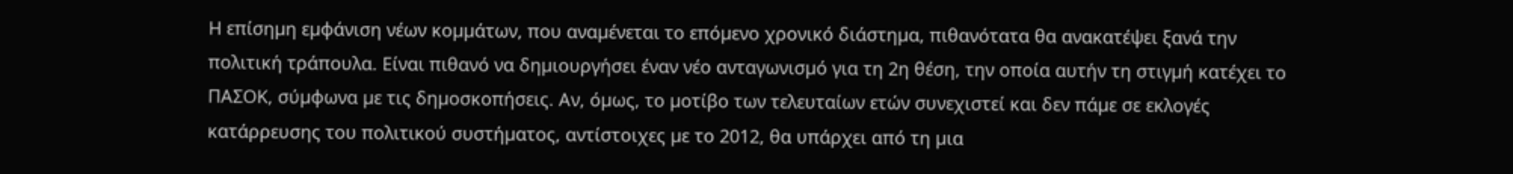Η επίσηµη εµφάνιση νέων κοµµάτων, που αναµένεται το επόµενο χρονικό διάστηµα, πιθανότατα θα ανακατέψει ξανά την πολιτική τράπουλα. Είναι πιθανό να δηµιουργήσει έναν νέο ανταγωνισµό για τη 2η θέση, την οποία αυτήν τη στιγµή κατέχει το ΠΑΣΟΚ, σύµφωνα µε τις δηµοσκοπήσεις. Αν, όµως, το µοτίβο των τελευταίων ετών συνεχιστεί και δεν πάµε σε εκλογές κατάρρευσης του πολιτικού συστήµατος, αντίστοιχες µε το 2012, θα υπάρχει από τη µια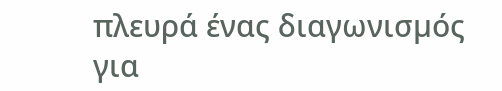πλευρά ένας διαγωνισµός για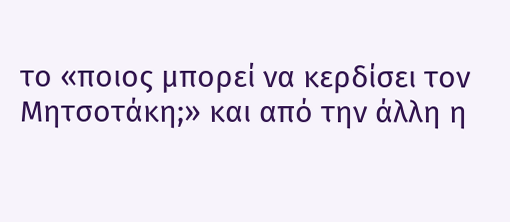το «ποιος µπορεί να κερδίσει τον Μητσοτάκη;» και από την άλλη η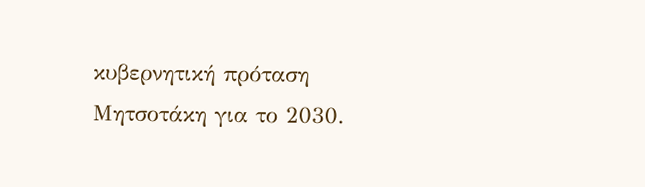κυβερνητική πρόταση Μητσοτάκη για το 2030.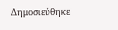Δημοσιεύθηκε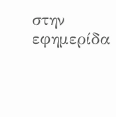στην εφημερίδα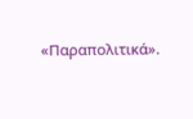«Παραπολιτικά».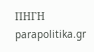ΠΗΓΗ parapolitika.gr